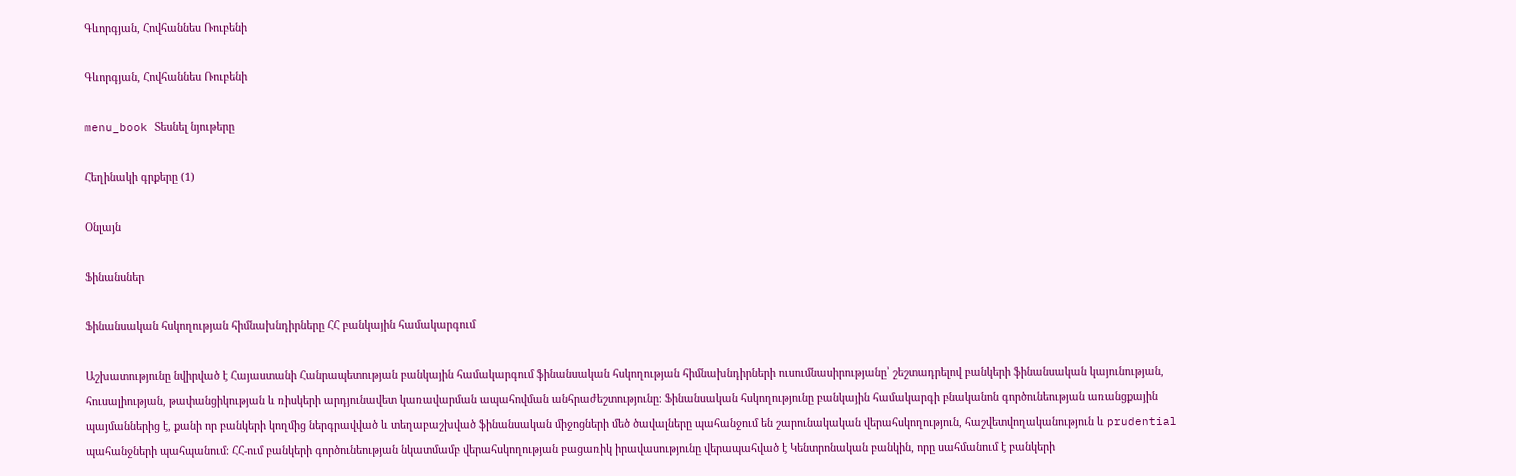Գևորգյան, Հովհաննես Ռուբենի

Գևորգյան, Հովհաննես Ռուբենի

menu_book Տեսնել նյութերը

Հեղինակի գրքերը (1)

Օնլայն

Ֆինանսներ

Ֆինանսական հսկողության հիմնախնդիրները ՀՀ բանկային համակարգում

Աշխատությունը նվիրված է Հայաստանի Հանրապետության բանկային համակարգում ֆինանսական հսկողության հիմնախնդիրների ուսումնասիրությանը՝ շեշտադրելով բանկերի ֆինանսական կայունության, հուսալիության, թափանցիկության և ռիսկերի արդյունավետ կառավարման ապահովման անհրաժեշտությունը։ Ֆինանսական հսկողությունը բանկային համակարգի բնականոն գործունեության առանցքային պայմաններից է, քանի որ բանկերի կողմից ներգրավված և տեղաբաշխված ֆինանսական միջոցների մեծ ծավալները պահանջում են շարունակական վերահսկողություն, հաշվետվողականություն և prudential պահանջների պահպանում։ ՀՀ-ում բանկերի գործունեության նկատմամբ վերահսկողության բացառիկ իրավասությունը վերապահված է Կենտրոնական բանկին, որը սահմանում է բանկերի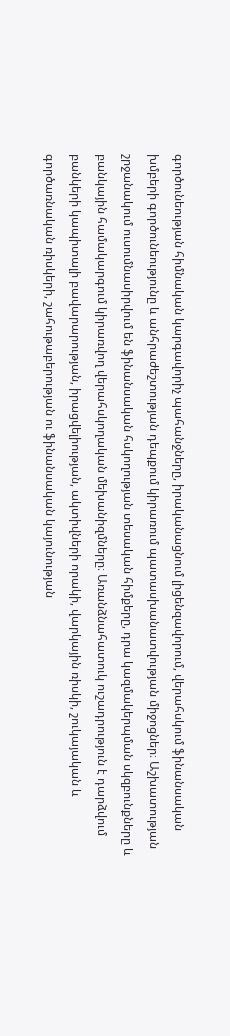գործունեության հիմնական կարգավորիչ պահանջները, իրականացնում լիցենզավորում, վերահսկում ֆինանսական խմբերի գործունեությունը և անհրաժեշտության դեպքում կիրառում պատասխանատվության միջոցներ։ Աշխատության շրջանակում ուսումնասիրվում են ֆինանսական հսկողության տեսական հիմքերը, դրա կազմակերպման սկզբունքները և բանկային համակարգում կիրառվող վերահսկողական մեխանիզմները։ Առանձնահատուկ ուշադրություն է դարձվում բանկերի կապիտալի բավարարության, իրացվելիության, ակտիվների որակի, վարկային ռիսկի, շուկայական և գործառնական ռիսկերի, շահութաբերության ու ֆինանսական կայունության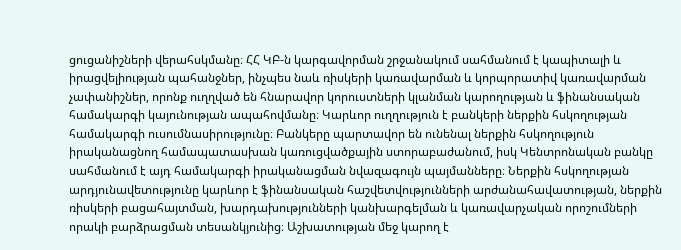ցուցանիշների վերահսկմանը։ ՀՀ ԿԲ-ն կարգավորման շրջանակում սահմանում է կապիտալի և իրացվելիության պահանջներ, ինչպես նաև ռիսկերի կառավարման և կորպորատիվ կառավարման չափանիշներ, որոնք ուղղված են հնարավոր կորուստների կլանման կարողության և ֆինանսական համակարգի կայունության ապահովմանը։ Կարևոր ուղղություն է բանկերի ներքին հսկողության համակարգի ուսումնասիրությունը։ Բանկերը պարտավոր են ունենալ ներքին հսկողություն իրականացնող համապատասխան կառուցվածքային ստորաբաժանում, իսկ Կենտրոնական բանկը սահմանում է այդ համակարգի իրականացման նվազագույն պայմանները։ Ներքին հսկողության արդյունավետությունը կարևոր է ֆինանսական հաշվետվությունների արժանահավատության, ներքին ռիսկերի բացահայտման, խարդախությունների կանխարգելման և կառավարչական որոշումների որակի բարձրացման տեսանկյունից։ Աշխատության մեջ կարող է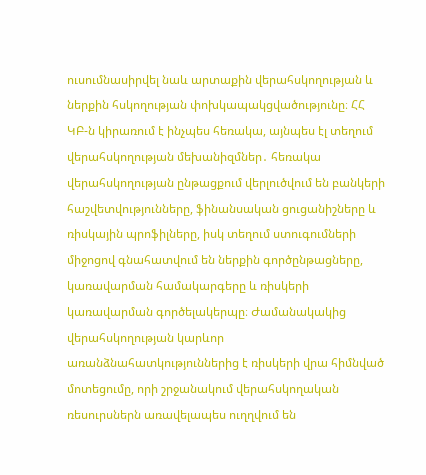ուսումնասիրվել նաև արտաքին վերահսկողության և ներքին հսկողության փոխկապակցվածությունը։ ՀՀ ԿԲ-ն կիրառում է ինչպես հեռակա, այնպես էլ տեղում վերահսկողության մեխանիզմներ․ հեռակա վերահսկողության ընթացքում վերլուծվում են բանկերի հաշվետվությունները, ֆինանսական ցուցանիշները և ռիսկային պրոֆիլները, իսկ տեղում ստուգումների միջոցով գնահատվում են ներքին գործընթացները, կառավարման համակարգերը և ռիսկերի կառավարման գործելակերպը։ Ժամանակակից վերահսկողության կարևոր առանձնահատկություններից է ռիսկերի վրա հիմնված մոտեցումը, որի շրջանակում վերահսկողական ռեսուրսներն առավելապես ուղղվում են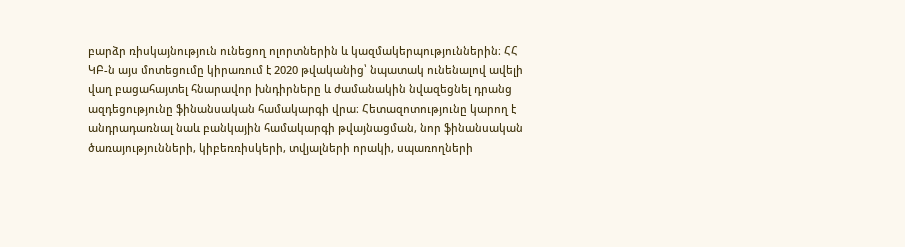բարձր ռիսկայնություն ունեցող ոլորտներին և կազմակերպություններին։ ՀՀ ԿԲ-ն այս մոտեցումը կիրառում է 2020 թվականից՝ նպատակ ունենալով ավելի վաղ բացահայտել հնարավոր խնդիրները և ժամանակին նվազեցնել դրանց ազդեցությունը ֆինանսական համակարգի վրա։ Հետազոտությունը կարող է անդրադառնալ նաև բանկային համակարգի թվայնացման, նոր ֆինանսական ծառայությունների, կիբեռռիսկերի, տվյալների որակի, սպառողների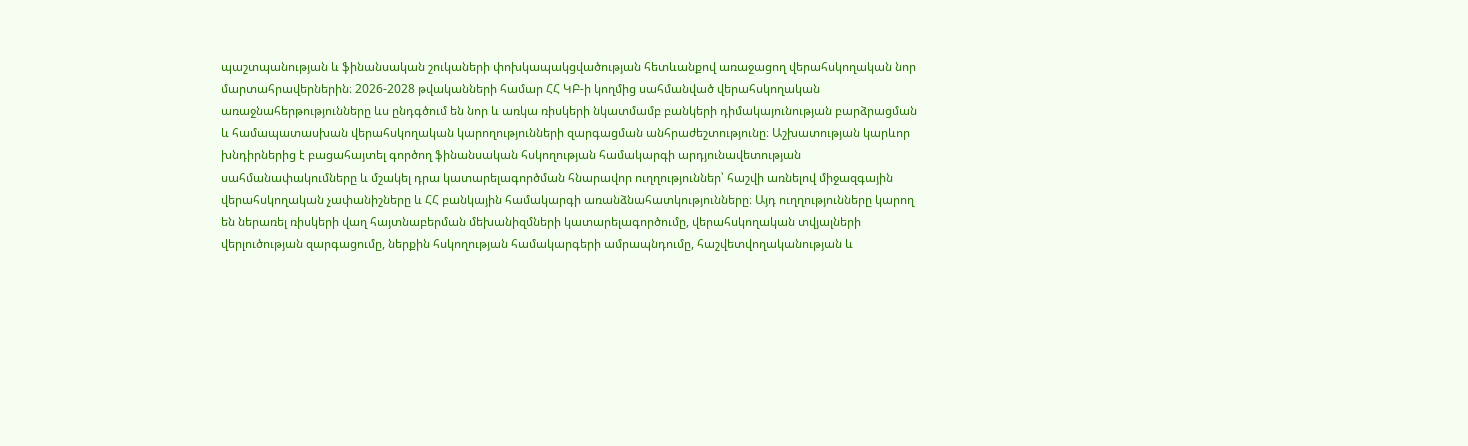պաշտպանության և ֆինանսական շուկաների փոխկապակցվածության հետևանքով առաջացող վերահսկողական նոր մարտահրավերներին։ 2026-2028 թվականների համար ՀՀ ԿԲ-ի կողմից սահմանված վերահսկողական առաջնահերթությունները ևս ընդգծում են նոր և առկա ռիսկերի նկատմամբ բանկերի դիմակայունության բարձրացման և համապատասխան վերահսկողական կարողությունների զարգացման անհրաժեշտությունը։ Աշխատության կարևոր խնդիրներից է բացահայտել գործող ֆինանսական հսկողության համակարգի արդյունավետության սահմանափակումները և մշակել դրա կատարելագործման հնարավոր ուղղություններ՝ հաշվի առնելով միջազգային վերահսկողական չափանիշները և ՀՀ բանկային համակարգի առանձնահատկությունները։ Այդ ուղղությունները կարող են ներառել ռիսկերի վաղ հայտնաբերման մեխանիզմների կատարելագործումը, վերահսկողական տվյալների վերլուծության զարգացումը, ներքին հսկողության համակարգերի ամրապնդումը, հաշվետվողականության և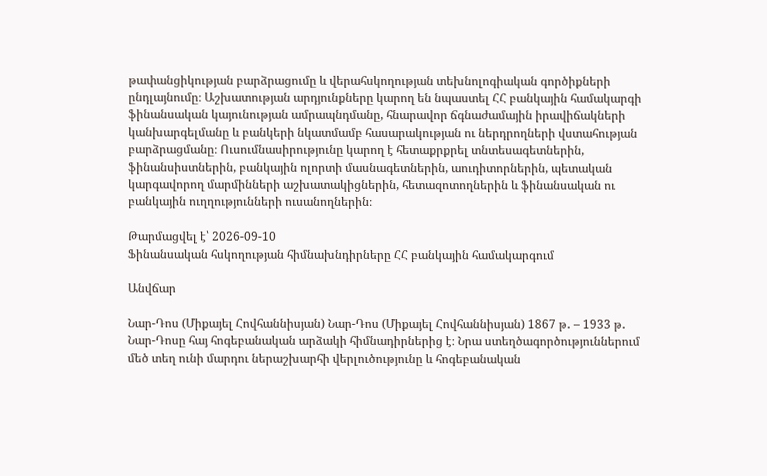թափանցիկության բարձրացումը և վերահսկողության տեխնոլոգիական գործիքների ընդլայնումը։ Աշխատության արդյունքները կարող են նպաստել ՀՀ բանկային համակարգի ֆինանսական կայունության ամրապնդմանը, հնարավոր ճգնաժամային իրավիճակների կանխարգելմանը և բանկերի նկատմամբ հասարակության ու ներդրողների վստահության բարձրացմանը։ Ուսումնասիրությունը կարող է հետաքրքրել տնտեսագետներին, ֆինանսիստներին, բանկային ոլորտի մասնագետներին, աուդիտորներին, պետական կարգավորող մարմինների աշխատակիցներին, հետազոտողներին և ֆինանսական ու բանկային ուղղությունների ուսանողներին։

Թարմացվել է՝ 2026-09-10
Ֆինանսական հսկողության հիմնախնդիրները ՀՀ բանկային համակարգում

Անվճար

Նար-Դոս (Միքայել Հովհաննիսյան) Նար-Դոս (Միքայել Հովհաննիսյան) 1867 թ․ – 1933 թ․ Նար-Դոսը հայ հոգեբանական արձակի հիմնադիրներից է։ Նրա ստեղծագործություններում մեծ տեղ ունի մարդու ներաշխարհի վերլուծությունը և հոգեբանական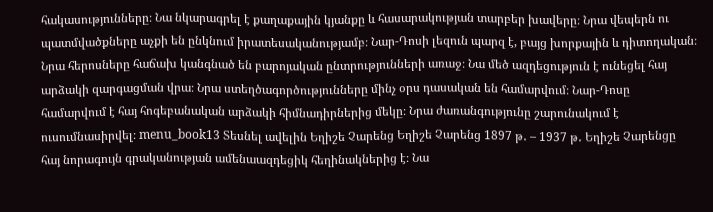հակասությունները։ Նա նկարագրել է քաղաքային կյանքը և հասարակության տարբեր խավերը։ Նրա վեպերն ու պատմվածքները աչքի են ընկնում իրատեսականությամբ։ Նար-Դոսի լեզուն պարզ է, բայց խորքային և դիտողական։ Նրա հերոսները հաճախ կանգնած են բարոյական ընտրությունների առաջ։ Նա մեծ ազդեցություն է ունեցել հայ արձակի զարգացման վրա։ Նրա ստեղծագործությունները մինչ օրս դասական են համարվում։ Նար-Դոսը համարվում է հայ հոգեբանական արձակի հիմնադիրներից մեկը։ Նրա ժառանգությունը շարունակում է ուսումնասիրվել։ menu_book13 Տեսնել ավելին Եղիշե Չարենց Եղիշե Չարենց 1897 թ․ – 1937 թ․ Եղիշե Չարենցը հայ նորագույն գրականության ամենաազդեցիկ հեղինակներից է։ Նա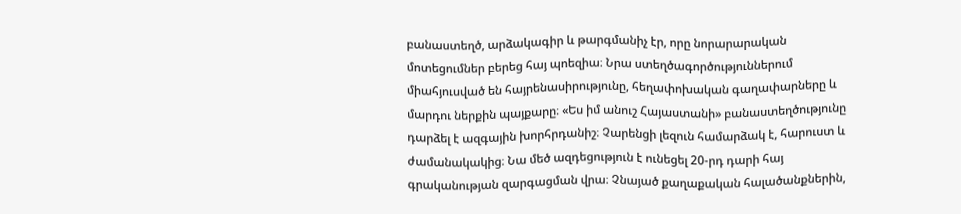բանաստեղծ, արձակագիր և թարգմանիչ էր, որը նորարարական մոտեցումներ բերեց հայ պոեզիա։ Նրա ստեղծագործություններում միահյուսված են հայրենասիրությունը, հեղափոխական գաղափարները և մարդու ներքին պայքարը։ «Ես իմ անուշ Հայաստանի» բանաստեղծությունը դարձել է ազգային խորհրդանիշ։ Չարենցի լեզուն համարձակ է, հարուստ և ժամանակակից։ Նա մեծ ազդեցություն է ունեցել 20-րդ դարի հայ գրականության զարգացման վրա։ Չնայած քաղաքական հալածանքներին,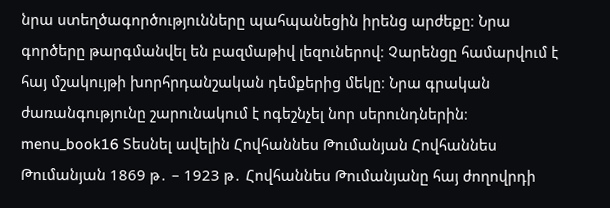նրա ստեղծագործությունները պահպանեցին իրենց արժեքը։ Նրա գործերը թարգմանվել են բազմաթիվ լեզուներով։ Չարենցը համարվում է հայ մշակույթի խորհրդանշական դեմքերից մեկը։ Նրա գրական ժառանգությունը շարունակում է ոգեշնչել նոր սերունդներին։ menu_book16 Տեսնել ավելին Հովհաննես Թումանյան Հովհաննես Թումանյան 1869 թ․ – 1923 թ․ Հովհաննես Թումանյանը հայ ժողովրդի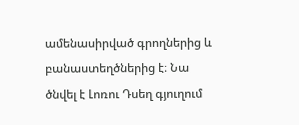ամենասիրված գրողներից և բանաստեղծներից է։ Նա ծնվել է Լոռու Դսեղ գյուղում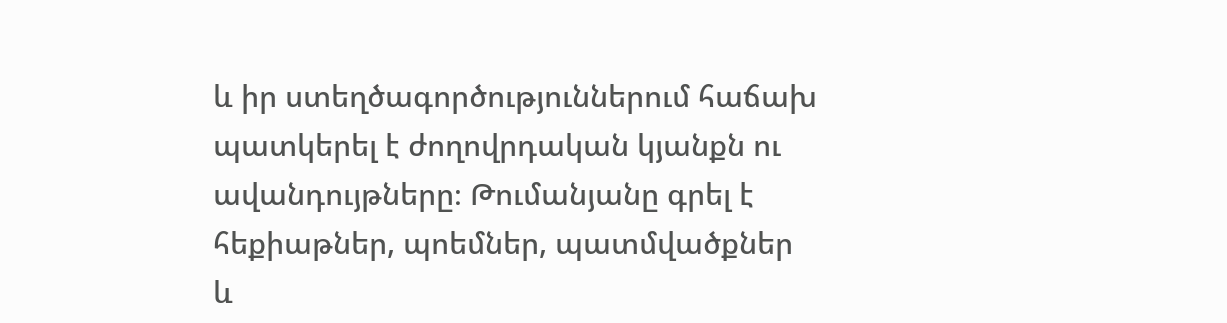և իր ստեղծագործություններում հաճախ պատկերել է ժողովրդական կյանքն ու ավանդույթները։ Թումանյանը գրել է հեքիաթներ, պոեմներ, պատմվածքներ և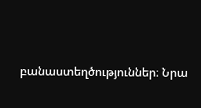բանաստեղծություններ։ Նրա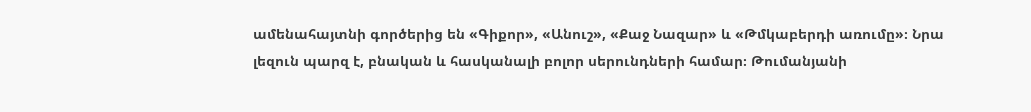ամենահայտնի գործերից են «Գիքոր», «Անուշ», «Քաջ Նազար» և «Թմկաբերդի առումը»։ Նրա լեզուն պարզ է, բնական և հասկանալի բոլոր սերունդների համար։ Թումանյանի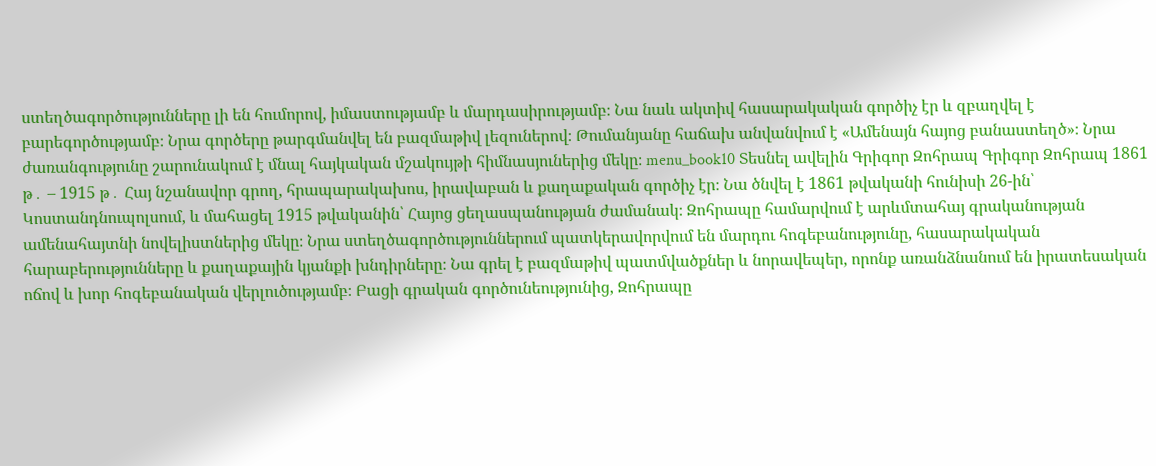ստեղծագործությունները լի են հումորով, իմաստությամբ և մարդասիրությամբ։ Նա նաև ակտիվ հասարակական գործիչ էր և զբաղվել է բարեգործությամբ։ Նրա գործերը թարգմանվել են բազմաթիվ լեզուներով։ Թումանյանը հաճախ անվանվում է «Ամենայն հայոց բանաստեղծ»։ Նրա ժառանգությունը շարունակում է մնալ հայկական մշակույթի հիմնասյուներից մեկը։ menu_book10 Տեսնել ավելին Գրիգոր Զոհրապ Գրիգոր Զոհրապ 1861 թ․ – 1915 թ․ Հայ նշանավոր գրող, հրապարակախոս, իրավաբան և քաղաքական գործիչ էր։ Նա ծնվել է 1861 թվականի հունիսի 26-ին՝ Կոստանդնուպոլսում, և մահացել 1915 թվականին՝ Հայոց ցեղասպանության ժամանակ։ Զոհրապը համարվում է արևմտահայ գրականության ամենահայտնի նովելիստներից մեկը։ Նրա ստեղծագործություններում պատկերավորվում են մարդու հոգեբանությունը, հասարակական հարաբերությունները և քաղաքային կյանքի խնդիրները։ Նա գրել է բազմաթիվ պատմվածքներ և նորավեպեր, որոնք առանձնանում են իրատեսական ոճով և խոր հոգեբանական վերլուծությամբ։ Բացի գրական գործունեությունից, Զոհրապը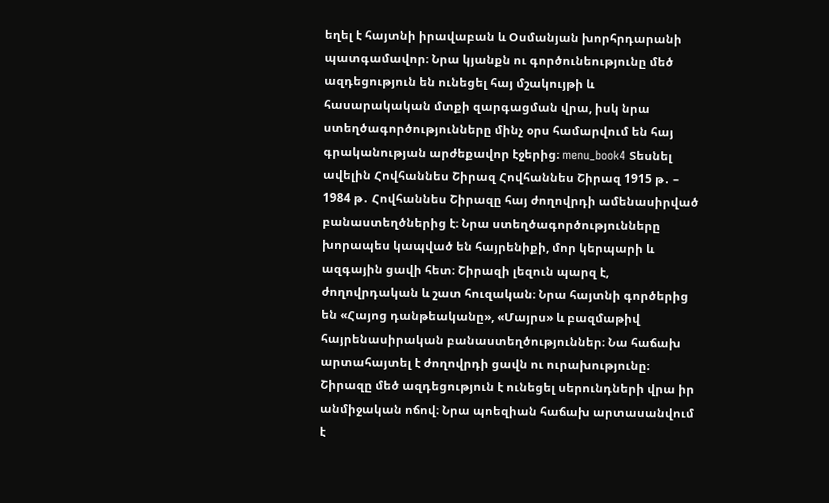եղել է հայտնի իրավաբան և Օսմանյան խորհրդարանի պատգամավոր։ Նրա կյանքն ու գործունեությունը մեծ ազդեցություն են ունեցել հայ մշակույթի և հասարակական մտքի զարգացման վրա, իսկ նրա ստեղծագործությունները մինչ օրս համարվում են հայ գրականության արժեքավոր էջերից։ menu_book4 Տեսնել ավելին Հովհաննես Շիրազ Հովհաննես Շիրազ 1915 թ․ – 1984 թ․ Հովհաննես Շիրազը հայ ժողովրդի ամենասիրված բանաստեղծներից է։ Նրա ստեղծագործությունները խորապես կապված են հայրենիքի, մոր կերպարի և ազգային ցավի հետ։ Շիրազի լեզուն պարզ է, ժողովրդական և շատ հուզական։ Նրա հայտնի գործերից են «Հայոց դանթեականը», «Մայրս» և բազմաթիվ հայրենասիրական բանաստեղծություններ։ Նա հաճախ արտահայտել է ժողովրդի ցավն ու ուրախությունը։ Շիրազը մեծ ազդեցություն է ունեցել սերունդների վրա իր անմիջական ոճով։ Նրա պոեզիան հաճախ արտասանվում է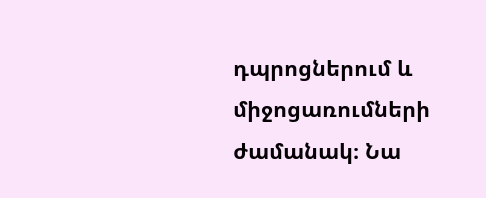դպրոցներում և միջոցառումների ժամանակ։ Նա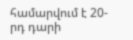համարվում է 20-րդ դարի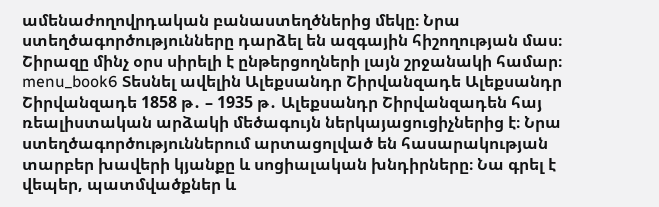ամենաժողովրդական բանաստեղծներից մեկը։ Նրա ստեղծագործությունները դարձել են ազգային հիշողության մաս։ Շիրազը մինչ օրս սիրելի է ընթերցողների լայն շրջանակի համար։ menu_book6 Տեսնել ավելին Ալեքսանդր Շիրվանզադե Ալեքսանդր Շիրվանզադե 1858 թ․ – 1935 թ․ Ալեքսանդր Շիրվանզադեն հայ ռեալիստական արձակի մեծագույն ներկայացուցիչներից է։ Նրա ստեղծագործություններում արտացոլված են հասարակության տարբեր խավերի կյանքը և սոցիալական խնդիրները։ Նա գրել է վեպեր, պատմվածքներ և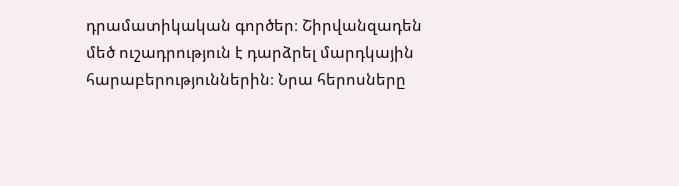դրամատիկական գործեր։ Շիրվանզադեն մեծ ուշադրություն է դարձրել մարդկային հարաբերություններին։ Նրա հերոսները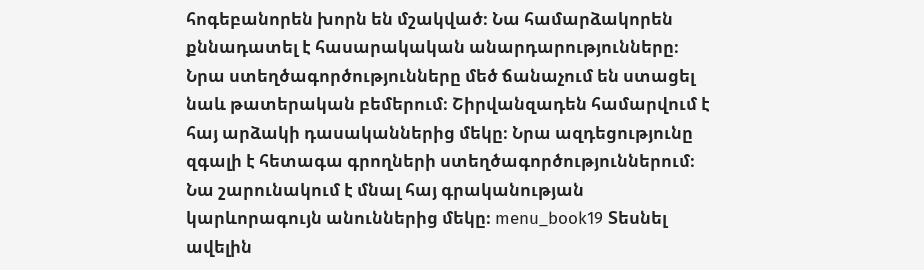հոգեբանորեն խորն են մշակված։ Նա համարձակորեն քննադատել է հասարակական անարդարությունները։ Նրա ստեղծագործությունները մեծ ճանաչում են ստացել նաև թատերական բեմերում։ Շիրվանզադեն համարվում է հայ արձակի դասականներից մեկը։ Նրա ազդեցությունը զգալի է հետագա գրողների ստեղծագործություններում։ Նա շարունակում է մնալ հայ գրականության կարևորագույն անուններից մեկը։ menu_book19 Տեսնել ավելին